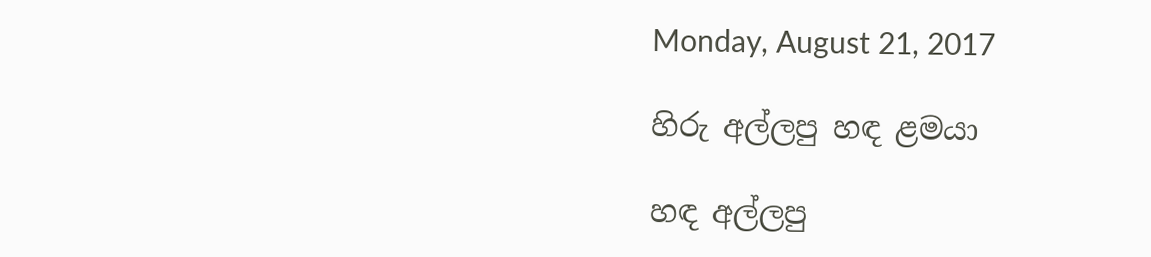Monday, August 21, 2017

හිරු අල්ලපු හඳ ළමයා

හඳ අල්ලපු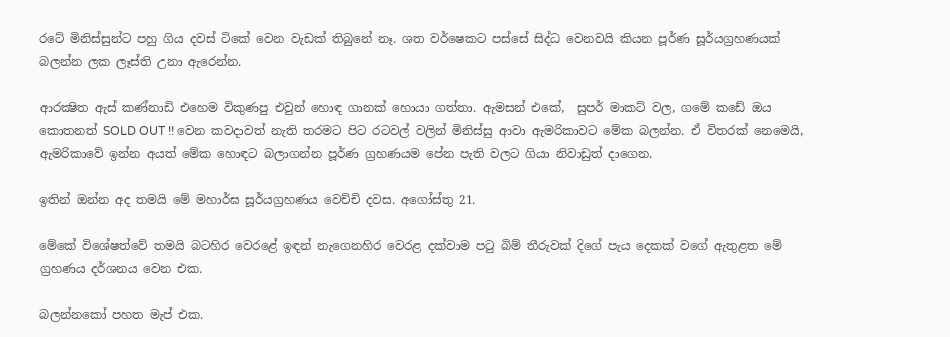රටේ මිනිස්සුන්ට පහු ගිය දවස් ටිකේ වෙන වැඩක් තිබුනේ නෑ. ශත වර්ෂෙකට පස්සේ සිද්ධ වෙනවයි කියන පූර්ණ සූර්යග්‍රහණයක් බලන්න ලක ලෑස්ති උනා ඇරෙන්න.

ආරක්‍ෂිත ඇස් කණ්නාඩි එහෙම විකුණපු එවුන් හොඳ ගානක් හොයා ගත්තා. ඇමසන් එකේ,  සුපර් මාකට් වල, ගමේ කඩේ ඔය කොතනත් SOLD OUT !! වෙන කවදාවත් නැති තරමට පිට රටවල් වලින් මිනිස්සු ආවා ඇමරිකාවට මේක බලන්න. ඒ විතරක් නෙමෙයි, ඇමරිකාවේ ඉන්න අයත් මේක හොඳට බලාගන්න පූර්ණ ග්‍රහණයම පේන පැති වලට ගියා නිවාඩුත් දාගෙන.

ඉතින් ඔන්න අද තමයි මේ මහාර්ඝ සූර්යග්‍රහණය වෙච්චි දවස. අගෝස්තු 21.

මේකේ විශේෂත්වේ තමයි බටහිර වෙරළේ ඉඳන් නැගෙනහිර වෙරළ දක්වාම පටු බිම් තීරුවක් දිගේ පැය දෙකක් වගේ ඇතුළත මේ ග්‍රහණය දර්ශනය වෙන එක.

බලන්නකෝ පහත මැප් එක.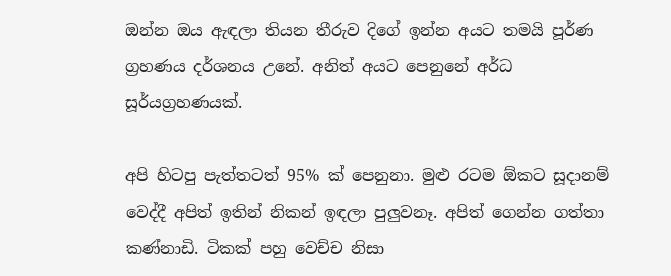ඔන්න ඔය ඇඳලා තියන තීරුව දිගේ ඉන්න අයට තමයි පූර්ණ ග්‍රහණය දර්ශනය උනේ. අනිත් අයට පෙනුනේ අර්ධ සූර්යග්‍රහණයක්.

අපි හිටපු පැත්තටත් 95% ක් පෙනුනා. මුළු රටම ඕකට සූදානම් වෙද්දී අපිත් ඉතින් නිකන් ඉඳලා පුලුවනෑ. අපිත් ගෙන්න ගත්තා කණ්නාඩි. ටිකක් පහු වෙච්ච නිසා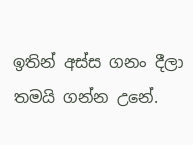ඉතින් අස්ස ගනං දීලා තමයි ගන්න උනේ.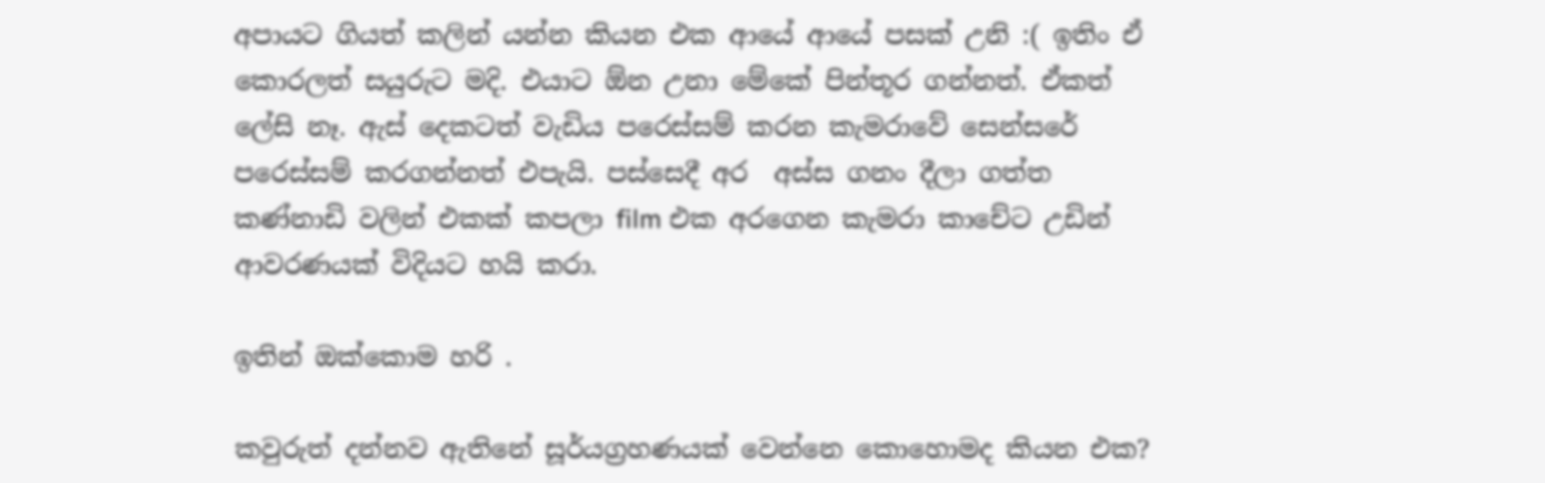අපායට ගියත් කලින් යන්න කියන එක ආයේ ආයේ පසක් උනි :( ඉතිං ඒ කොරලත් සයුරුට මදි. එයාට ඕන උනා මේකේ පින්තූර ගන්නත්. ඒකත් ලේසි නෑ. ඇස් දෙකටත් වැඩිය පරෙස්සම් කරන කැමරාවේ සෙන්සරේ පරෙස්සම් කරගන්නත් එපැයි. පස්සෙදී අර  අස්ස ගනං දීලා ගත්ත කණ්නාඩි වලින් එකක් කපලා film එක අරගෙන කැමරා කාචේට උඩින් ආවරණයක් විදියට හයි කරා.

ඉතින් ඔක්කොම හරි .

කවුරුත් දන්නව ඇතිනේ සූර්යග්‍රහණයක් වෙන්නෙ කොහොමද කියන එක?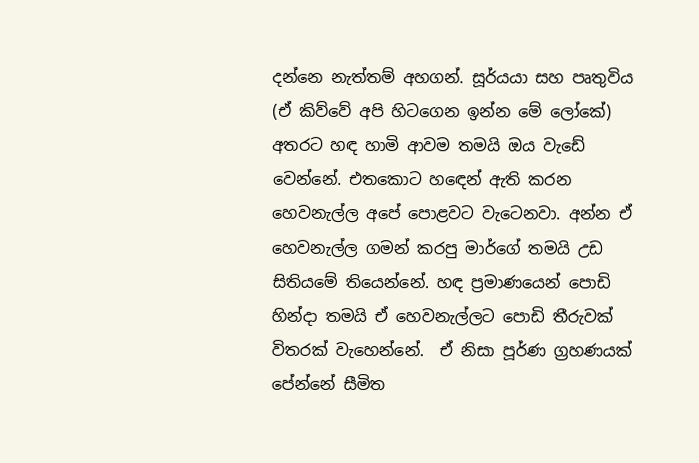දන්නෙ නැත්තම් අහගන්. සූර්යයා සහ පෘතුවිය (ඒ කිව්වේ අපි හිටගෙන ඉන්න මේ ලෝකේ) අතරට හඳ හාමි ආවම තමයි ඔය වැඩේ වෙන්නේ. එතකොට හඳෙන් ඇති කරන හෙවනැල්ල අපේ පොළවට වැටෙනවා. අන්න ඒ හෙවනැල්ල ගමන් කරපු මාර්ගේ තමයි උඩ සිතියමේ තියෙන්නේ. හඳ ප්‍රමාණයෙන් පොඩි හින්දා තමයි ඒ හෙවනැල්ලට පොඩි තීරුවක් විතරක් වැහෙන්නේ.  ඒ නිසා පූර්ණ ග්‍රහණයක් පේන්නේ සීමිත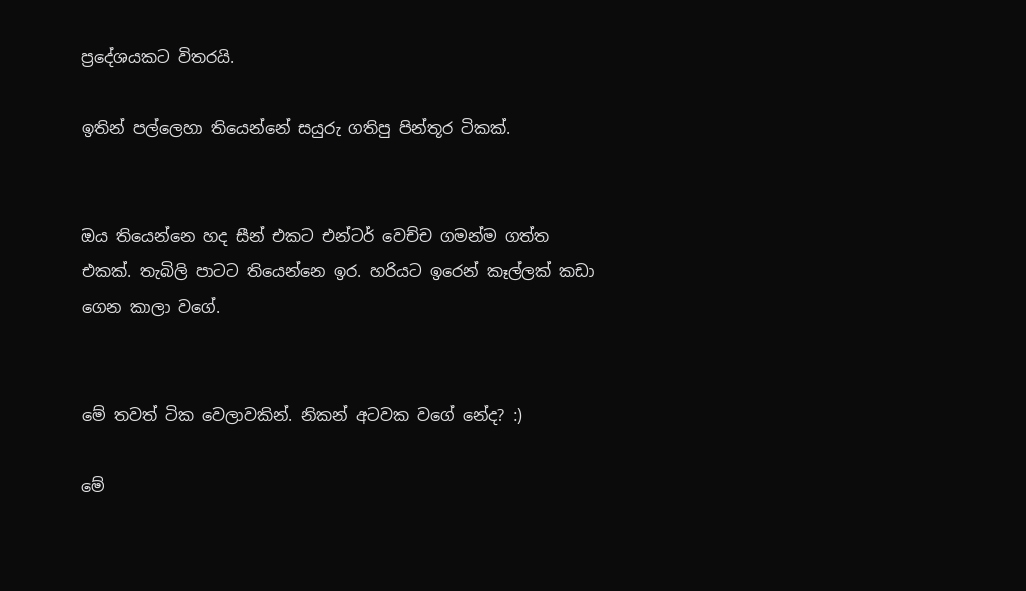ප්‍රදේශයකට විතරයි.

ඉතින් පල්ලෙහා තියෙන්නේ සයුරු ගතිපු පින්තූර ටිකක්.


ඔය තියෙන්නෙ හද සීන් එකට එන්ටර් වෙච්ච ගමන්ම ගත්ත එකක්. තැබිලි පාටට තියෙන්නෙ ඉර. හරියට ඉරෙන් කෑල්ලක් කඩා ගෙන කාලා වගේ.


මේ තවත් ටික වෙලාවකින්. නිකන් අටවක වගේ නේද? :)

මේ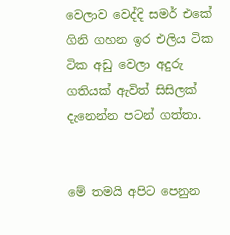වෙලාව වෙද්දි සමර් එකේ ගිනි ගහන ඉර එලිය ටික ටික අඩු වෙලා අදුරු ගතියක් ඇවිත් සිසිලක් දැනෙන්න පටන් ගත්තා.


මේ තමයි අපිට පෙනුන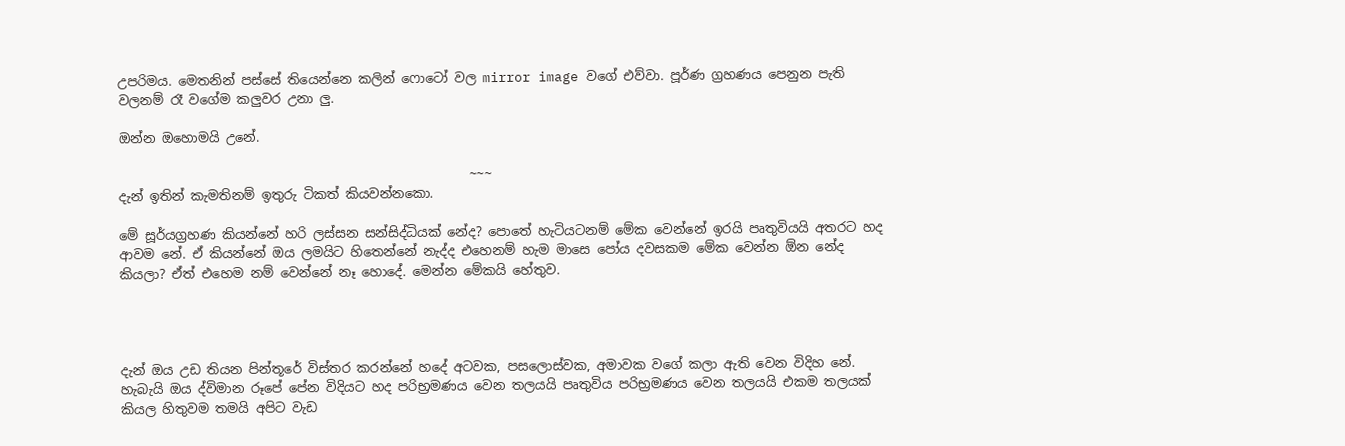උපරිමය. මෙතනින් පස්සේ තියෙන්නෙ කලින් ෆොටෝ වල mirror image වගේ එව්වා. පූර්ණ ග්‍රහණය පෙනුන පැති වලනම් රෑ වගේම කලුවර උනා ලු.

ඔන්න ඔහොමයි උනේ.

                                                      ~~~
දැන් ඉතින් කැමතිනම් ඉතුරු ටිකත් කියවන්නකො.

මේ සූර්යග්‍රහණ කියන්නේ හරි ලස්සන සන්සිද්ධියක් නේද? පොතේ හැටියටනම් මේක වෙන්නේ ඉරයි පෘතුවියයි අතරට හද ආවම නේ. ඒ කියන්නේ ඔය ලමයිට හිතෙන්නේ නැද්ද එහෙනම් හැම මාසෙ පෝය දවසකම මේක වෙන්න ඕන නේද කියලා? ඒත් එහෙම නම් වෙන්නේ නෑ හොදේ. මෙන්න මේකයි හේතුව.




දැන් ඔය උඩ තියන පින්තූරේ විස්තර කරන්නේ හදේ අටවක, පසලොස්වක, අමාවක වගේ කලා ඇති වෙන විදිහ නේ. හැබැයි ඔය ද්විමාන රූපේ පේන විදියට හද පරිභ්‍රමණය වෙන තලයයි පෘතුවිය පරිභ්‍රමණය වෙන තලයයි එකම තලයක් කියල හිතුවම තමයි අපිට වැඩ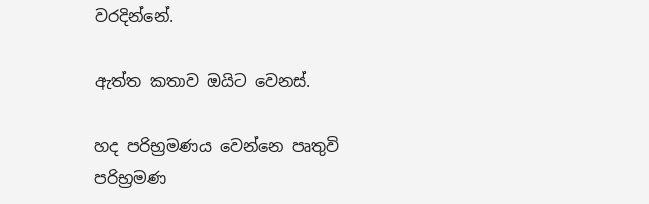වරදින්නේ.

ඇත්ත කතාව ඔයිට වෙනස්.

හද පරිභ්‍රමණය වෙන්නෙ පෘතුවි පරිභ්‍රමණ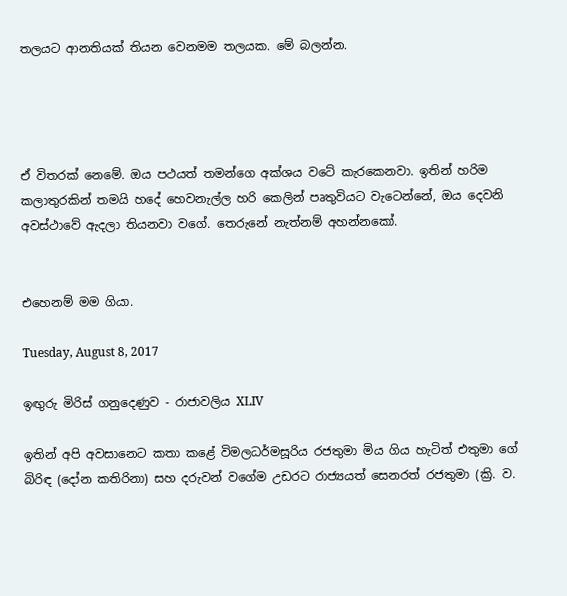තලයට ආනතියක් තියන වෙනමම තලයක. මේ බලන්න.




ඒ විතරක් නෙමේ. ඔය පථයත් තමන්ගෙ අක්ශය වටේ කැරකෙනවා. ඉතින් හරිම කලාතුරකින් තමයි හදේ හෙවනැල්ල හරි කෙලින් පෘතුවියට වැටෙන්නේ, ඔය දෙවනි අවස්ථාවේ ඇදලා තියනවා වගේ. තෙරුනේ නැත්නම් අහන්නකෝ.


එහෙනම් මම ගියා.

Tuesday, August 8, 2017

ඉඟුරු මිරිස් ගනුදෙණුව - රාජාවලිය XLIV

ඉතින් අපි අවසානෙට කතා කළේ විමලධර්මසූරිය රජතුමා මිය ගිය හැටිත් එතුමා ගේ බිරිඳ (දෝන කතිරිනා) සහ දරුවන් වගේම උඩරට රාජ්‍යයත් සෙනරත් රජතුමා (ක්‍රි. ව.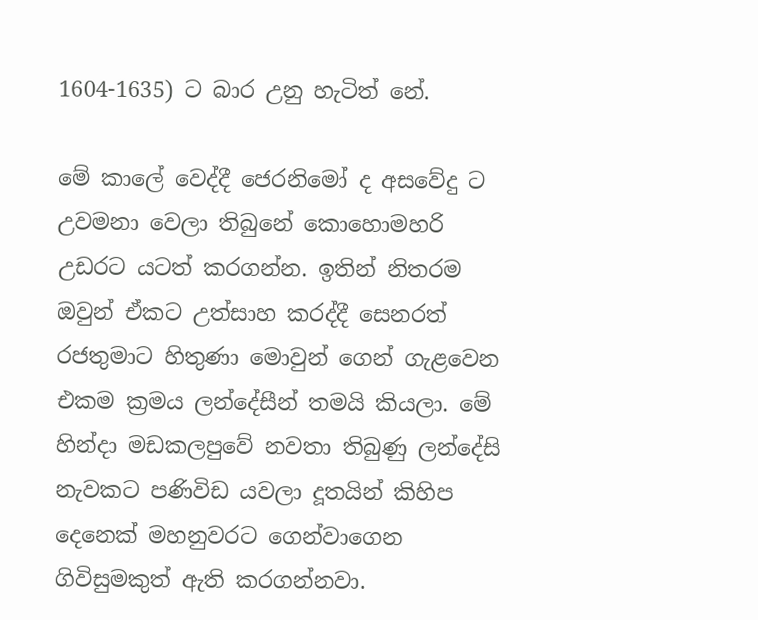1604-1635) ට බාර උනු හැටිත් නේ.

මේ කාලේ වෙද්දී ජෙරනිමෝ ද අසවේදු ට උවමනා වෙලා තිබුනේ කොහොමහරි උඩරට යටත් කරගන්න. ඉතින් නිතරම ඔවුන් ඒකට උත්සාහ කරද්දී සෙනරත් රජතුමාට හිතුණා මොවුන් ගෙන් ගැළවෙන එකම ක්‍රමය ලන්දේසීන් තමයි කියලා. මේ හින්දා මඩකලපුවේ නවතා තිබුණු ලන්දේසි නැවකට පණිවිඩ යවලා දූතයින් කිහිප දෙනෙක් මහනුවරට ගෙන්වාගෙන ගිවිසුමකුත් ඇති කරගන්නවා.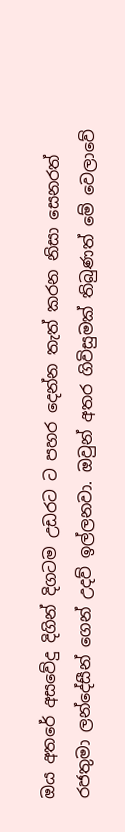ඔය අතරේ අසවේදු දිගින් දිගටම උඩරට ට පහර දෙන්න තැත් කරන නිසා සෙනරත් රජතුමා ලන්දේසීන් ගෙන් උදව් ඉල්ලනවා. ඔවුන් අතර ගිවිසුමක් තිබුණත් මේ වෙලාවේ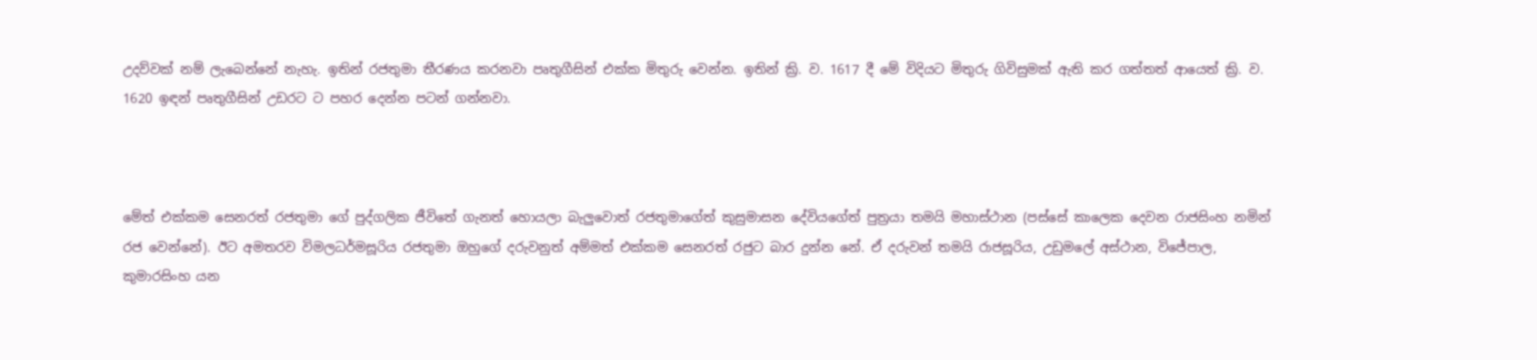උදව්වක් නම් ලැබෙන්නේ නැහැ. ඉතින් රජතුමා තීරණය කරනවා පෘතුගීසින් එක්ක මිතුරු වෙන්න. ඉතින් ක්‍රි. ව. 1617 දී මේ විදියට මිතුරු ගිවිසුමක් ඇති කර ගත්තත් ආයෙත් ක්‍රි. ව. 1620 ඉඳන් පෘතුගීසින් උඩරට ට පහර දෙන්න පටන් ගන්නවා.



මේත් එක්කම සෙනරත් රජතුමා ගේ පුද්ගලික ජීවිතේ ගැනත් හොයලා බැලුවොත් රජතුමාගේත් කුසුමාසන දේවියගේත් පුත්‍රයා තමයි මහාස්ථාන (පස්සේ කාලෙක දෙවන රාජසිංහ නමින් රජ වෙන්නේ). ඊට අමතරව විමලධර්මසූරිය රජතුමා ඔහුගේ දරුවනුත් අම්මත් එක්කම සෙනරත් රජුට බාර දුන්න නේ. ඒ දරුවන් තමයි රාජසූරිය, උඩුමලේ අස්ථාන, විජේපාල, කුමාරසිංහ යන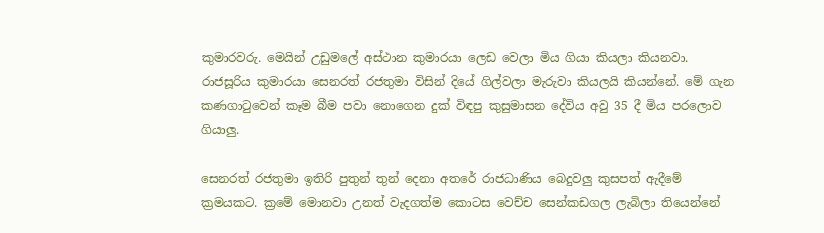කුමාරවරු. මෙයින් උඩුමලේ අස්ථාන කුමාරයා ලෙඩ වෙලා මිය ගියා කියලා කියනවා. රාජසූරිය කුමාරයා සෙනරත් රජතුමා විසින් දියේ ගිල්වලා මැරුවා කියලයි කියන්නේ. මේ ගැන කණගාටුවෙන් කෑම බීම පවා නොගෙන දුක් විඳපු කුසුමාසන දේවිය අවු 35 දී මිය පරලොව ගියාලු.

සෙනරත් රජතුමා ඉතිරි පුතුන් තුන් දෙනා අතරේ රාජධාණිය බෙදුවලු කුසපත් ඇදීමේ ක්‍රමයකට. ක්‍රමේ මොනවා උනත් වැදගත්ම කොටස වෙච්ච සෙන්කඩගල ලැබිලා තියෙන්නේ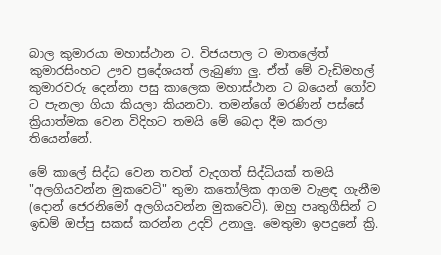බාල කුමාරයා මහාස්ථාන ට. විජයපාල ට මාතලේත් කුමාරසිංහට ඌව ප්‍රදේශයත් ලැබුණා ලු. ඒත් මේ වැඩිමහල් කුමාරවරු දෙන්නා පසු කාලෙක මහාස්ථාන ට බයෙන් ගෝව ට පැනලා ගියා කියලා කියනවා. තමන්ගේ මරණින් පස්සේ ක්‍රියාත්මක වෙන විදිහට තමයි මේ බෙදා දීම කරලා තියෙන්නේ.

මේ කාලේ සිද්ධ වෙන තවත් වැදගත් සිද්ධියක් තමයි "අලගියවන්න මුකවෙටි" තුමා කතෝලික ආගම වැළඳ ගැනීම (දොන් ජෙරනිමෝ අලගියවන්න මුකවෙටි). ඔහු පෘතුගීසින් ට ඉඩම් ඔප්පු සකස් කරන්න උදව් උනාලු. මෙතුමා ඉපදුනේ ක්‍රි.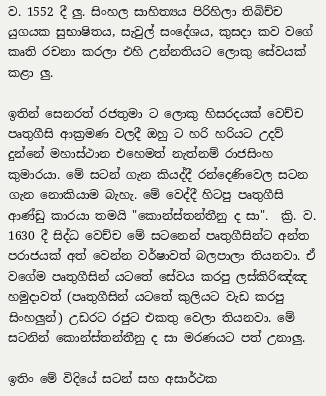ව. 1552 දී ලු. සිංහල සාහිත්‍යය පිරිහිලා තිබිච්ච යුගයක සුභාෂිතය, සැවුල් සංදේශය, කුසදා කව වගේ කෘති රචනා කරලා එහි උන්නතියට ලොකු සේවයක් කළා ලු.

ඉතින් සෙනරත් රජතුමා ට ලොකු හිසරදයක් වෙච්ච පෘතුගීසි ආක්‍රමණ වලදී ඔහු ට හරි හරියට උදව් දුන්නේ මහාස්ථාන එහෙමත් නැත්නම් රාජසිංහ කුමාරයා. මේ සටන් ගැන කියද්දී රන්දෙණිවෙල සටන ගැන නොකියාම බැහැ. මේ වෙද්දී හිටපු පෘතුගීසි ආණ්ඩු කාරයා තමයි "කොන්ස්තන්තීනු ද සා".  ක්‍රි. ව. 1630 දී සිද්ධ වෙච්ච මේ සටනෙන් පෘතුගීසින්ට අන්ත පරාජයක් අත්‍ වෙන්න වර්ෂාවත් බලපාලා තියනවා. ඒ වගේම පෘතුගීසින් යටතේ සේවය කරපු ලස්කිරිඤ්ඤ හමුදාවත් (පෘතුගීසින් යටතේ කුලියට වැඩ කරපු සිංහලුන්) උඩරට රජුට එකතු වෙලා තියනවා. මේ සටනින් කොන්ස්තන්තීනු ද සා මරණයට පත් උනාලු.

ඉතිං මේ විදියේ සටන් සහ අසාර්ථක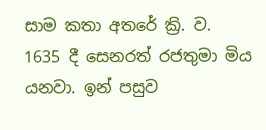සාම කතා අතරේ ක්‍රි. ව. 1635 දී සෙනරත් රජතුමා මිය යනවා. ඉන් පසුව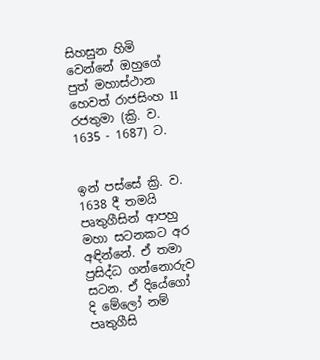සිහසුන හිමි වෙන්නේ ඔහුගේ පුත් මහාස්ථාන හෙවත් රාජසිංහ II රජතුමා (ක්‍රි. ව. 1635 - 1687) ට.


ඉන් පස්සේ ක්‍රි. ව. 1638 දී තමයි පෘතුගීසින් ආපහු මහා සටනකට අර අඳින්නේ. ඒ තමා ප්‍රසිද්ධ ගන්නොරුව සටන. ඒ දියේගෝ දි මේලෝ නම් පෘතුගීසි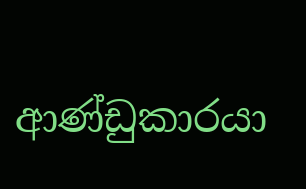ආණ්ඩුකාරයා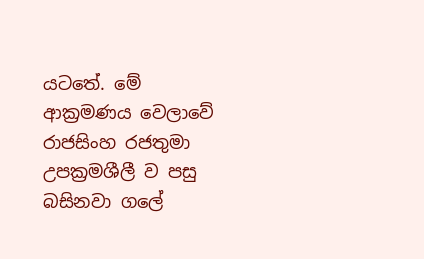යටතේ. මේ ආක්‍රමණය වෙලාවේ රාජසිංහ රජතුමා උපක්‍රමශීලී ව පසු බසිනවා ගලේ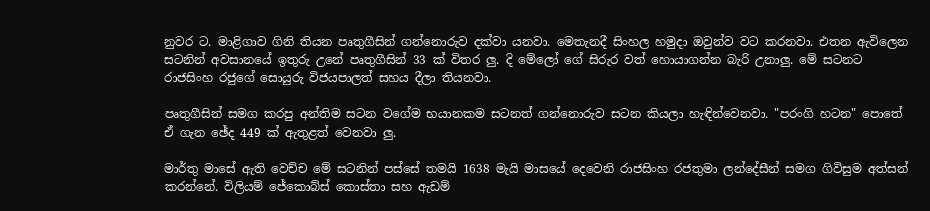නුවර ට. මාළිගාව ගිනි තියන පෘතුගීසින් ගන්නොරුව දක්වා යනවා. මෙතැනදී සිංහල හමුදා ඔවුන්ව වට කරනවා. එතන ඇවිලෙන සටනින් අවසානයේ ඉතුරු උනේ පෘතුගීසින් 33 ක් විතර ලු. දි මේලෝ ගේ සිරුර වත් හොයාගන්න බැරි උනාලු. මේ සටනට රාජසිංහ රජුගේ සොයුරු විජයපාලත් සහය දීලා තියනවා.

පෘතුගීසින් සමග කරපු අන්තිම සටන වගේම භයානකම සටනත් ගන්නොරුව සටන කියලා හැඳින්වෙනවා. "පරංගි හටන" පොතේ ඒ ගැන ඡේද 449 ක් ඇතුළත් වෙනවා ලු.

මාර්තු මාසේ ඇති වෙච්ච මේ සටනින් පස්සේ තමයි 1638 මැයි මාසයේ දෙවෙනි රාජසිංහ රජතුමා ලන්දේසීන් සමග ගිවිසුම අත්සන් කරන්නේ. විලියම් ජේකොබ්ස් කොස්තා සහ ඇඩම්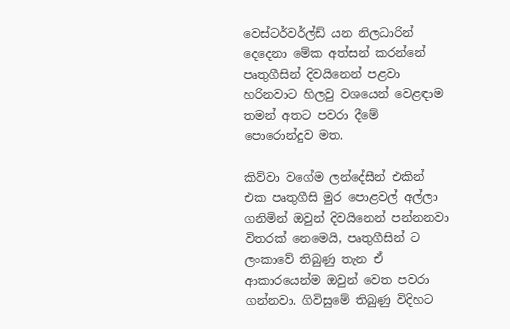වෙස්ටර්වර්ල්ඩ් යන නිලධාරින් දෙදෙනා මේක අත්සන් කරන්නේ පෘතුගීසින් දිවයිනෙන් පළවා හරිනවාට හිලවු වශයෙන් වෙළඳාම තමන් අතට පවරා දීමේ පොරොන්දුව මත.

කිව්වා වගේම ලන්දේසීන් එකින් එක පෘතුගීසි මුර පොළවල් අල්ලා ගනිමින් ඔවුන් දිවයිනෙන් පන්නනවා විතරක් නෙමෙයි, පෘතුගීසින් ට ලංකාවේ තිබුණු තැන ඒ ආකාරයෙන්ම ඔවුන් වෙත පවරා ගන්නවා. ගිවිසුමේ තිබුණු විදිහට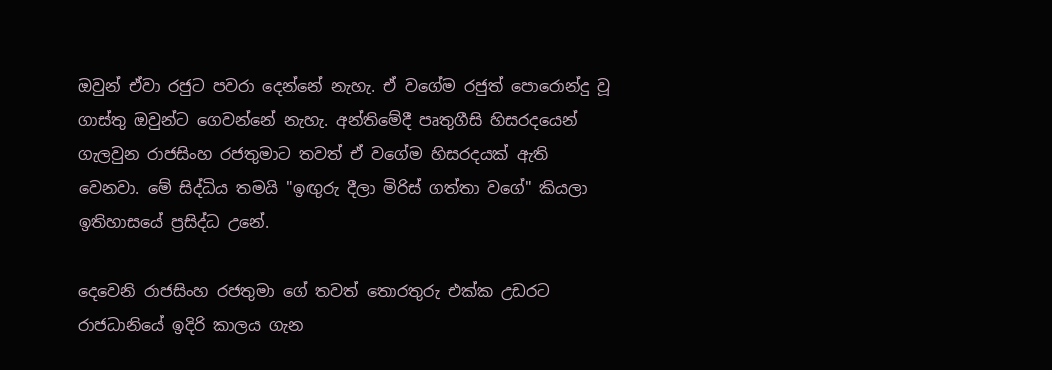ඔවුන් ඒවා රජුට පවරා දෙන්නේ නැහැ. ඒ වගේම රජුත් පොරොන්දු වූ ගාස්තු ඔවුන්ට ගෙවන්නේ නැහැ. අන්තිමේදී පෘතුගීසි හිසරදයෙන් ගැලවුන රාජසිංහ රජතුමාට තවත් ඒ වගේම හිසරදයක් ඇති වෙනවා. මේ සිද්ධිය තමයි "ඉඟුරු දීලා මිරිස් ගත්තා වගේ" කියලා ඉතිහාසයේ ප්‍රසිද්ධ උනේ.

දෙවෙනි රාජසිංහ රජතුමා ගේ තවත් තොරතුරු එක්ක උඩරට රාජධානියේ ඉදිරි කාලය ගැන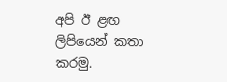අපි ඊ ළඟ ලිපියෙන් කතා කරමු.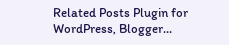Related Posts Plugin for WordPress, Blogger...